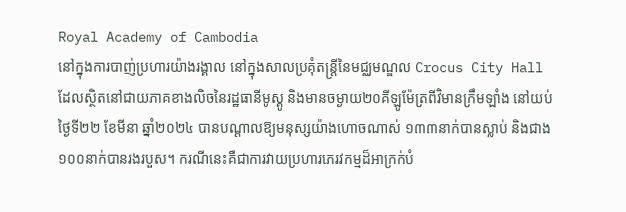Royal Academy of Cambodia
នៅក្នុងការបាញ់ប្រហារយ៉ាងរង្គាល នៅក្នុងសាលប្រគុំតន្ត្រីនៃមជ្ឈមណ្ឌល Crocus City Hall ដែលស្ថិតនៅជាយភាគខាងលិចនៃរដ្ឋធានីមូស្គូ និងមានចម្ងាយ២០គីឡូម៉ែត្រពីវិមានក្រឹមឡាំង នៅយប់ថ្ងៃទី២២ ខែមីនា ឆ្នាំ២០២៤ បានបណ្ដាលឱ្យមនុស្សយ៉ាងហោចណាស់ ១៣៣នាក់បានស្លាប់ និងជាង១០០នាក់បានរងរបួស។ ករណីនេះគឺជាការវាយប្រហារភេរវកម្មដ៏អាក្រក់បំ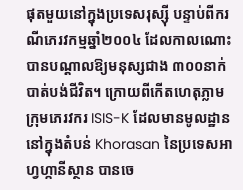ផុតមួយនៅក្នុងប្រទេសរុស្ស៊ី បន្ទាប់ពីករណីភេរវកម្មឆ្នាំ២០០៤ ដែលកាលណោះបានបណ្ដាលឱ្យមនុស្សជាង ៣០០នាក់បាត់បង់ជីវិត។ ក្រោយពីកើតហេតុភ្លាម ក្រុមភេរវករ ISIS-K ដែលមានមូលដ្ឋាននៅក្នុងតំបន់ Khorasan នៃប្រទេសអាហ្វហ្កានីស្ថាន បានចេ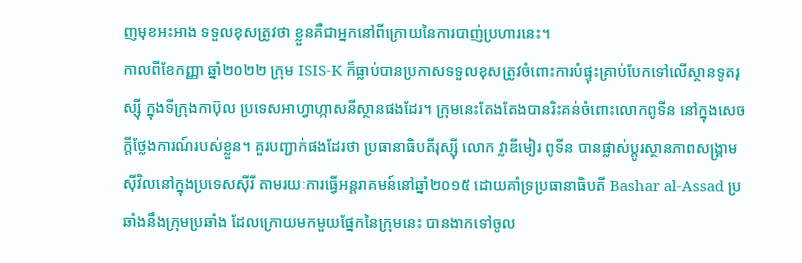ញមុខអះអាង ទទួលខុសត្រូវថា ខ្លួនគឺជាអ្នកនៅពីក្រោយនៃការបាញ់ប្រហារនេះ។
កាលពីខែកញ្ញា ឆ្នាំ២០២២ ក្រុម ISIS-K ក៏ធ្លាប់បានប្រកាសទទួលខុសត្រូវចំពោះការបំផ្ទុះគ្រាប់បែកទៅលើស្ថានទូតរុស្ស៊ី ក្នុងទីក្រុងកាប៊ុល ប្រទេសអាហ្វាហ្កាសនីស្ថានផងដែរ។ ក្រុមនេះតែងតែងបានរិះគន់ចំពោះលោកពូទីន នៅក្នុងសេចក្ដីថ្លែងការណ៍របស់ខ្លួន។ គួរបញ្ជាក់ផងដែរថា ប្រធានាធិបតីរុស្ស៊ី លោក វ្លាឌីមៀរ ពូទីន បានផ្លាស់ប្តូរស្ថានភាពសង្រ្គាមស៊ីវិលនៅក្នុងប្រទេសស៊ីរី តាមរយៈការធ្វើអន្តរាគមន៍នៅឆ្នាំ២០១៥ ដោយគាំទ្រប្រធានាធិបតី Bashar al-Assad ប្រឆាំងនឹងក្រុមប្រឆាំង ដែលក្រោយមកមួយផ្នែកនៃក្រុមនេះ បានងាកទៅចូល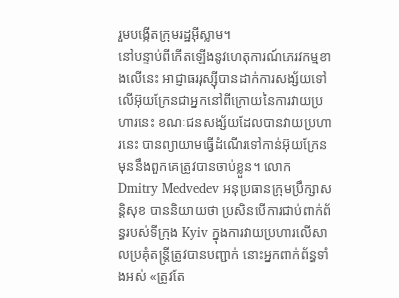រួមបង្កើតក្រុមរដ្ឋអ៊ីស្លាម។
នៅបន្ទាប់ពីកើតឡើងនូវហេតុការណ៍ភេរវកម្មខាងលើនេះ អាជ្ញាធររុស្ស៊ីបានដាក់ការសង្ស័យទៅលើអ៊ុយក្រែនជាអ្នកនៅពីក្រោយនៃការវាយប្រហារនេះ ខណៈជនសង្ស័យដែលបានវាយប្រហារនេះ បានព្យាយាមធ្វើដំណើរទៅកាន់អ៊ុយក្រែន មុននឹងពួកគេត្រូវបានចាប់ខ្លួន។ លោក Dmitry Medvedev អនុប្រធានក្រុមប្រឹក្សាសន្តិសុខ បាននិយាយថា ប្រសិនបើការជាប់ពាក់ព័ន្ធរបស់ទីក្រុង Kyiv ក្នុងការវាយប្រហារលើសាលប្រគុំតន្ត្រីត្រូវបានបញ្ជាក់ នោះអ្នកពាក់ព័ន្ធទាំងអស់ «ត្រូវតែ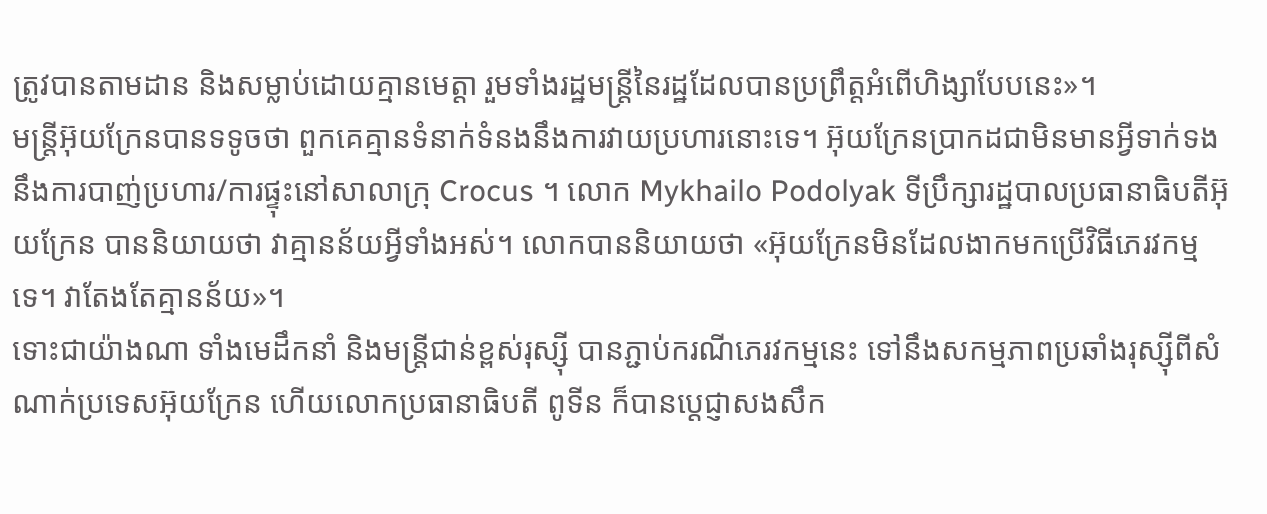ត្រូវបានតាមដាន និងសម្លាប់ដោយគ្មានមេត្តា រួមទាំងរដ្ឋមន្ត្រីនៃរដ្ឋដែលបានប្រព្រឹត្តអំពើហិង្សាបែបនេះ»។
មន្ត្រីអ៊ុយក្រែនបានទទូចថា ពួកគេគ្មានទំនាក់ទំនងនឹងការវាយប្រហារនោះទេ។ អ៊ុយក្រែនប្រាកដជាមិនមានអ្វីទាក់ទងនឹងការបាញ់ប្រហារ/ការផ្ទុះនៅសាលាក្រុ Crocus ។ លោក Mykhailo Podolyak ទីប្រឹក្សារដ្ឋបាលប្រធានាធិបតីអ៊ុយក្រែន បាននិយាយថា វាគ្មានន័យអ្វីទាំងអស់។ លោកបាននិយាយថា «អ៊ុយក្រែនមិនដែលងាកមកប្រើវិធីភេរវកម្មទេ។ វាតែងតែគ្មានន័យ»។
ទោះជាយ៉ាងណា ទាំងមេដឹកនាំ និងមន្ត្រីជាន់ខ្ពស់រុស្ស៊ី បានភ្ជាប់ករណីភេរវកម្មនេះ ទៅនឹងសកម្មភាពប្រឆាំងរុស្ស៊ីពីសំណាក់ប្រទេសអ៊ុយក្រែន ហើយលោកប្រធានាធិបតី ពូទីន ក៏បានប្តេជ្ញាសងសឹក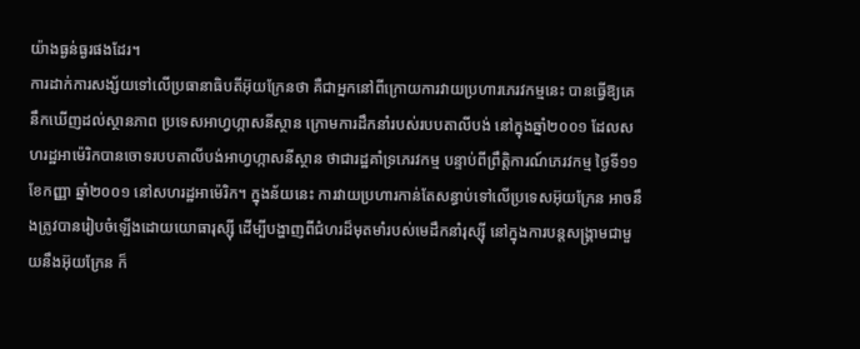យ៉ាងធ្ងន់ធ្ងរផងដែរ។
ការដាក់ការសង្ស័យទៅលើប្រធានាធិបតីអ៊ុយក្រែនថា គឺជាអ្នកនៅពីក្រោយការវាយប្រហារភេរវកម្មនេះ បានធ្វើឱ្យគេនឹកឃើញដល់ស្ថានភាព ប្រទេសអាហ្វហ្កាសនីស្ថាន ក្រោមការដឹកនាំរបស់របបតាលីបង់ នៅក្នុងឆ្នាំ២០០១ ដែលសហរដ្ឋអាម៉េរិកបានចោទរបបតាលីបង់អាហ្វហ្កាសនីស្ថាន ថាជារដ្ឋគាំទ្រភេរវកម្ម បន្ទាប់ពីព្រឹត្តិការណ៍ភេរវកម្ម ថ្ងៃទី១១ ខែកញ្ញា ឆ្នាំ២០០១ នៅសហរដ្ឋអាម៉េរិក។ ក្នុងន័យនេះ ការវាយប្រហារកាន់តែសន្ធាប់ទៅលើប្រទេសអ៊ុយក្រែន អាចនឹងត្រូវបានរៀបចំឡើងដោយយោធារុស្ស៊ី ដើម្បីបង្ហាញពីជំហរដ៏មុតមាំរបស់មេដឹកនាំរុស្ស៊ី នៅក្នុងការបន្តសង្គ្រាមជាមួយនឹងអ៊ុយក្រែន ក៏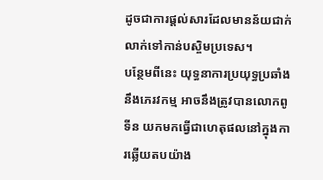ដូចជាការផ្ដល់សារដែលមានន័យជាក់លាក់ទៅកាន់បស្ចិមប្រទេស។
បន្ថែមពីនេះ យុទ្ធនាការប្រយុទ្ធប្រឆាំងនឹងភេរវកម្ម អាចនឹងត្រូវបានលោកពូទីន យកមកធ្វើជាហេតុផលនៅក្នុងការឆ្លើយតបយ៉ាង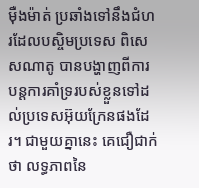ម៉ឺងម៉ាត់ ប្រឆាំងទៅនឹងជំហរដែលបស្ចិមប្រទេស ពិសេសណាតូ បានបង្ហាញពីការបន្តការគាំទ្ររបស់ខ្លួនទៅដល់ប្រទេសអ៊ុយក្រែនផងដែរ។ ជាមួយគ្នានេះ គេជឿជាក់ថា លទ្ធភាពនៃ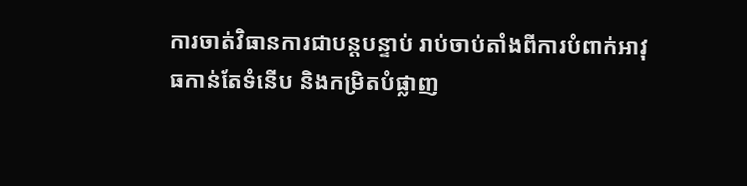ការចាត់វិធានការជាបន្តបន្ទាប់ រាប់ចាប់តាំងពីការបំពាក់អាវុធកាន់តែទំនើប និងកម្រិតបំផ្លាញ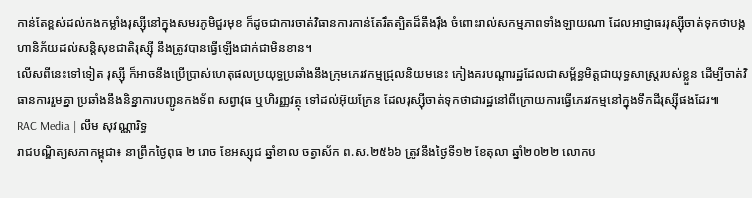កាន់តែខ្ពស់ដល់កងកម្លាំងរុស្ស៊ីនៅក្នុងសមរភូមិជួរមុខ ក៏ដូចជាការចាត់វិធានការកាន់តែរឹតត្បិតដ៏តឹងរ៉ឹង ចំពោះរាល់សកម្មភាពទាំងឡាយណា ដែលអាជ្ញាធររុស្ស៊ីចាត់ទុកថាបង្កហានិភ័យដល់សន្តិសុខជាតិរុស្ស៊ី នឹងត្រូវបានធ្វើឡើងជាក់ជាមិនខាន។
លើសពីនេះទៅទៀត រុស្ស៊ី ក៏អាចនឹងប្រើប្រាស់ហេតុផលប្រយុទ្ធប្រឆាំងនឹងក្រុមភេរវកម្មជ្រុលនិយមនេះ កៀងគរបណ្ដារដ្ឋដែលជាសម្ព័ន្ធមិត្តជាយុទ្ធសាស្ត្ររបស់ខ្លួន ដើម្បីចាត់វិធានការរួមគ្នា ប្រឆាំងនឹងនិន្នាការបញ្ជូនកងទ័ព សព្វាវុធ ឬហិរញ្ញវត្ថុ ទៅដល់អ៊ុយក្រែន ដែលរុស្ស៊ីចាត់ទុកថាជារដ្ឋនៅពីក្រោយការធ្វើភេរវកម្មនៅក្នុងទឹកដីរុស្ស៊ីផងដែរ៕
RAC Media | លឹម សុវណ្ណារិទ្ធ
រាជបណ្ឌិត្យសភាកម្ពុជា៖ នាព្រឹកថ្ងៃពុធ ២ រោច ខែអស្សុជ ឆ្នាំខាល ចត្វាស័ក ព.ស.២៥៦៦ ត្រូវនឹងថ្ងៃទី១២ ខែតុលា ឆ្នាំ២០២២ លោកប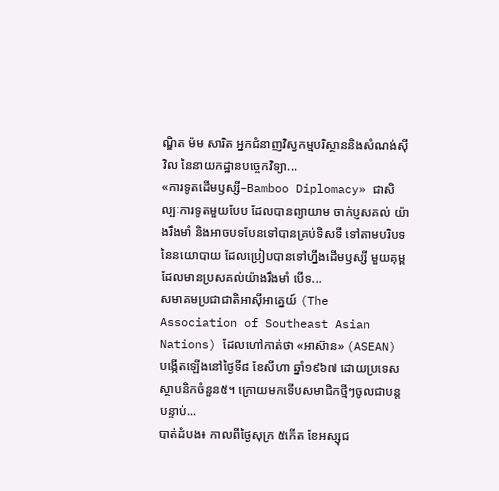ណ្ឌិត ម៉ម សារិត អ្នកជំនាញវិស្វកម្មបរិស្ថាននិងសំណង់ស៊ីវិល នៃនាយកដ្ឋានបច្ចេកវិទ្យា...
«ការទូតដើមឫស្សី–Bamboo Diplomacy» ជាសិល្បៈការទូតមួយបែប ដែលបានព្យាយាម ចាក់ប្ញសគល់ យ៉ាងរឹងមាំ និងអាចបទបែនទៅបានគ្រប់ទិសទី ទៅតាមបរិបទនៃនយោបាយ ដែលប្រៀបបានទៅហ្នឹងដើមឫស្សី មួយគុម្ពដែលមានប្រសគល់យ៉ាងរឹងមាំ បើទ...
សមាគមប្រជាជាតិអាស៊ីអាគ្នេយ៍ (The Association of Southeast Asian Nations) ដែលហៅកាត់ថា «អាស៊ាន» (ASEAN) បង្កើតឡើងនៅថ្ងៃទី៨ ខែសីហា ឆ្នាំ១៩៦៧ ដោយប្រទេសស្ថាបនិកចំនួន៥។ ក្រោយមកទើបសមាជិកថ្មីៗចូលជាបន្តបន្ទាប់...
បាត់ដំបង៖ កាលពីថ្ងៃសុក្រ ៥កើត ខែអស្សុជ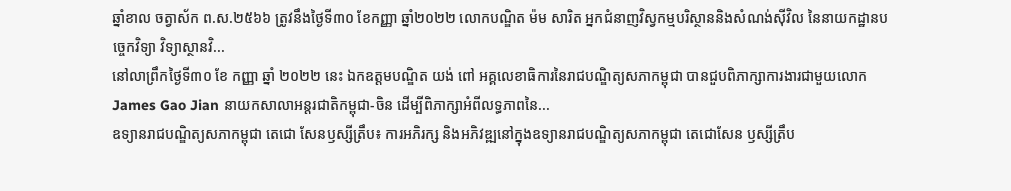ឆ្នាំខាល ចត្វាស័ក ព.ស.២៥៦៦ ត្រូវនឹងថ្ងៃទី៣០ ខែកញ្ញា ឆ្នាំ២០២២ លោកបណ្ឌិត ម៉ម សារិត អ្នកជំនាញវិស្វកម្មបរិស្ថាននិងសំណង់ស៊ីវិល នៃនាយកដ្ឋានបច្ចេកវិទ្យា វិទ្យាស្ថានវិ...
នៅលាព្រឹកថ្ងៃទី៣០ ខែ កញ្ញា ឆ្នាំ ២០២២ នេះ ឯកឧត្តមបណ្ឌិត យង់ ពៅ អគ្គលេខាធិការនៃរាជបណ្ឌិត្យសភាកម្ពុជា បានជួបពិភាក្សាការងារជាមួយលោក James Gao Jian នាយកសាលាអន្តរជាតិកម្ពុជា-ចិន ដើម្បីពិភាក្សាអំពីលទ្ធភាពនៃ...
ឧទ្យានរាជបណ្ឌិត្យសភាកម្ពុជា តេជោ សែនឫស្សីត្រឹប៖ ការអភិរក្ស និងអភិវឌ្ឍនៅក្នុងឧទ្យានរាជបណ្ឌិត្យសភាកម្ពុជា តេជោសែន ឫស្សីត្រឹប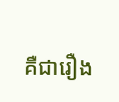គឺជារឿង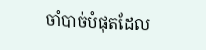ចាំបាច់បំផុតដែល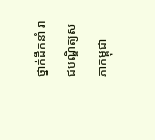ថ្នាក់ដឹកនាំ រាជបណ្ឌិត្យសភាកម្ពុជា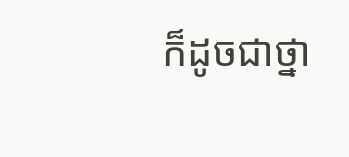ក៏ដូចជាថ្នា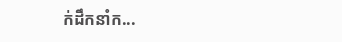ក់ដឹកនាំក...